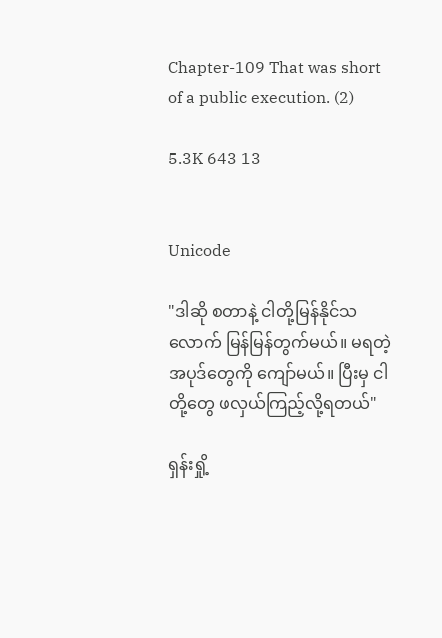Chapter-109 That was short of a public execution. (2)

5.3K 643 13


Unicode

"ဒါဆို စတာနဲ့ ငါတို့မြန်နိုင်သလောက် မြန်မြန်တွက်မယ်။ မရတဲ့အပုဒ်တွေကို ကျော်မယ်။ ပြီးမှ ငါတို့တွေ ဖလှယ်ကြည့်လို့ရတယ်"

ရှန်းရှို့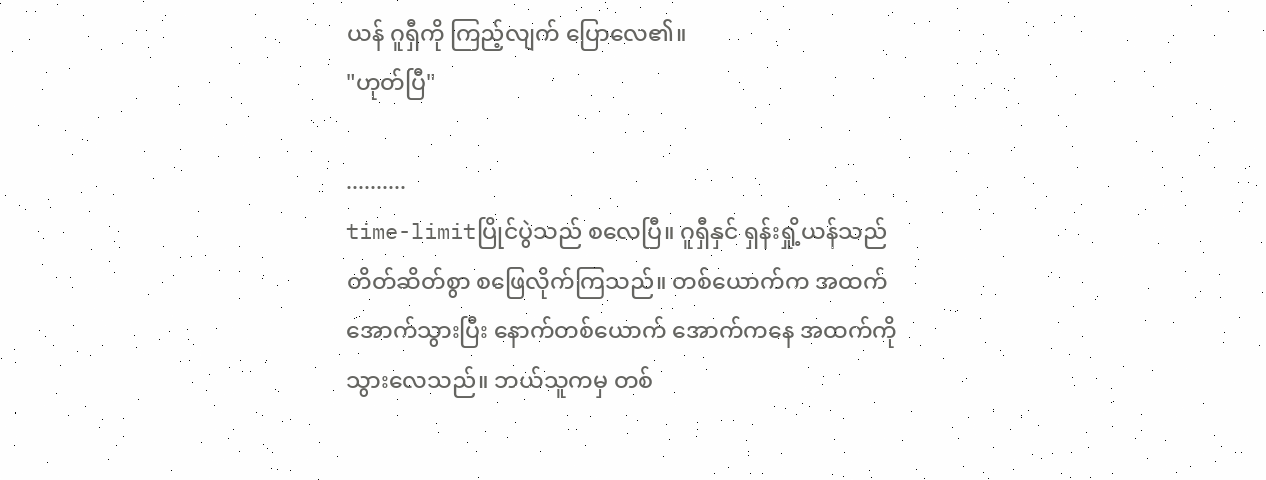ယန် ဂူရှီကို ကြည့်လျက် ပြောလေ၏။
"ဟုတ်ပြီ"

..........
time-limitပြိုင်ပွဲသည် စလေပြီ။ ဂူရှီနှင် ရှန်းရှို့ယန်သည် တိတ်ဆိတ်စွာ စဖြေလိုက်ကြသည်။ တစ်ယောက်က အထက်အောက်သွားပြီး နောက်တစ်ယောက် အောက်ကနေ အထက်ကိုသွားလေသည်။ ဘယ်သူကမှ တစ်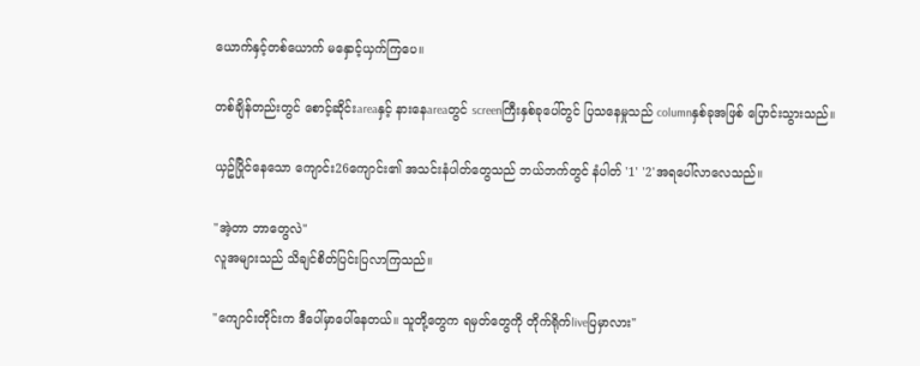ယောက်နှင့်တစ်ယောက် မနှောင့်ယှက်ကြပေ။

တစ်ချိန်တည်းတွင် စောင့်ဆိုင်းareaနှင့် နားနေareaတွင် screenကြီးနှစ်ခုပေါ်တွင် ပြသနေမှုသည် columnနှစ်ခုအဖြစ် ပြောင်းသွားသည်။

ယှဥ်ပြိုင်နေသော ကျောင်း26ကျောင်း၏ အသင်းနံပါတ်တွေသည် ဘယ်ဘက်တွင် နံပါတ် '1' '2'အရပေါ်လာလေသည်။

"အဲ့တာ ဘာတွေလဲ"
လူအများသည် သိချင်စိတ်ပြင်းပြလာကြသည်။

"ကျောင်းတိုင်းက ဒီပေါ်မှာပေါ်နေတယ်။ သူတို့တွေက ရမှတ်တွေကို တိုက်ရိုက်liveပြမှာလား"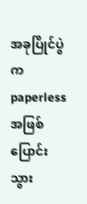အခုပြိုင်ပွဲက paperlessအဖြစ် ပြောင်းသွား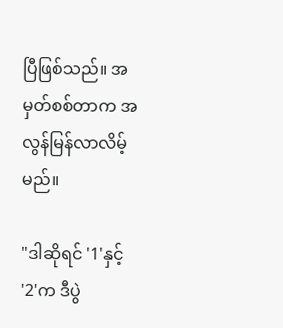ပြီဖြစ်သည်။ အမှတ်စစ်တာက အလွန်မြန်လာလိမ့်မည်။

"ဒါဆိုရင် '1'နှင့် '2'က ဒီပွဲ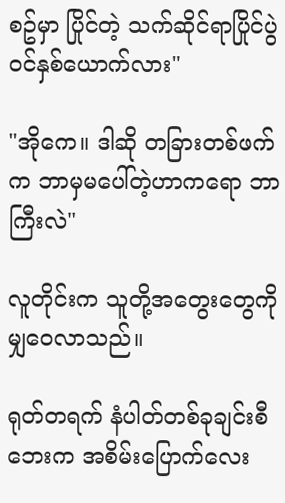စဥ်မှာ ပြိုင်တဲ့ သက်ဆိုင်ရာပြိုင်ပွဲဝင်နှစ်ယောက်လား"

"အိုကေ။ ဒါဆို တခြားတစ်ဖက်က ဘာမှမပေါ်တဲ့ဟာကရော ဘာကြီးလဲ"

လူတိုင်းက သူတို့အတွေးတွေကို မျှဝေလာသည်။

ရုတ်တရက် နံပါတ်တစ်ခုချင်းစီဘေးက အစိမ်းပြောက်လေး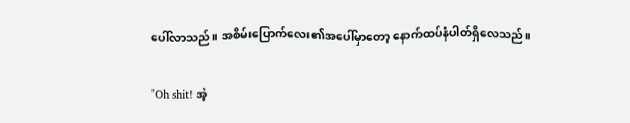ပေါ်လာသည်။ အစိမ်းပြောက်လေး၏အပေါ်မှာတော့ နောက်ထပ်နံပါတ်ရှိလေသည်။

"Oh shit! အဲ့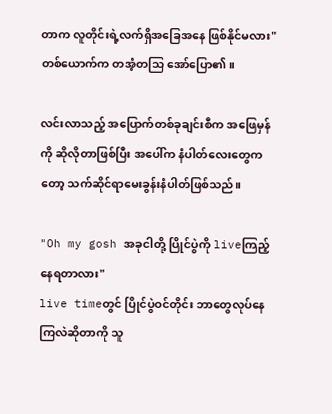တာက လူတိုင်းရဲ့လက်ရှိအခြေအနေ ဖြစ်နိုင်မလား"
တစ်ယောက်က တအံ့တသြ အော်ပြော၏။

လင်းလာသည့် အပြောက်တစ်ခုချင်းစီက အဖြေမှန်ကို ဆိုလိုတာဖြစ်ပြီး အပေါ်က နံပါတ်လေးတွေကတော့ သက်ဆိုင်ရာမေးခွန်းနံပါတ်ဖြစ်သည်။

"Oh my gosh အခုငါတို့ ပြိုင်ပွဲကို liveကြည့်နေရတာလား"
live timeတွင် ပြိုင်ပွဲဝင်တိုင်း ဘာတွေလုပ်နေကြလဲဆိုတာကို သူ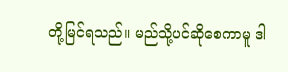တို့မြင်ရသည်။ မည်သို့ပင်ဆိုစေကာမူ ဒါ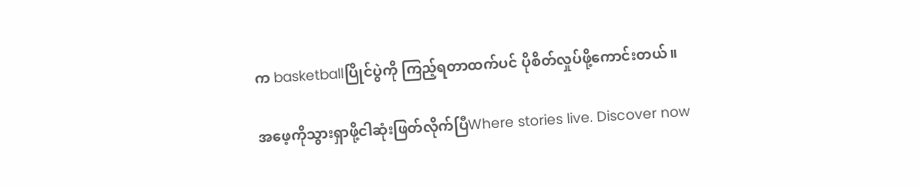က basketballပြိုင်ပွဲကို ကြည့်ရတာထက်ပင် ပိုစိတ်လှုပ်ဖို့ကောင်းတယ်။

အဖေ့ကိုသွားရှာဖို့ငါဆုံးဖြတ်လိုက်ပြီWhere stories live. Discover now